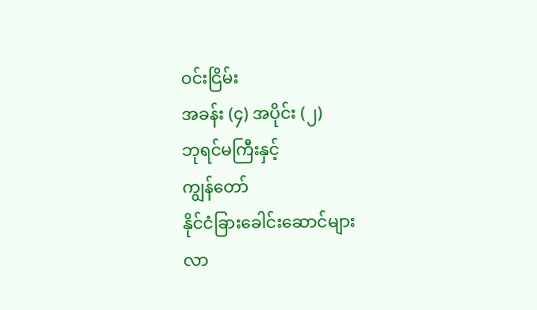ဝင်းငြိမ်း
အခန်း (၄) အပိုင်း (၂)
ဘုရင်မကြီးနှင့်
ကျွန်တော်
နိုင်ငံခြားခေါင်းဆောင်များ
လာ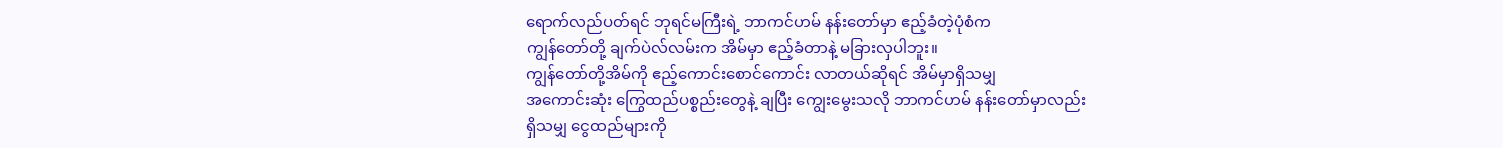ရောက်လည်ပတ်ရင် ဘုရင်မကြီးရဲ့ ဘာကင်ဟမ် နန်းတော်မှာ ဧည့်ခံတဲ့ပုံစံက
ကျွန်တော်တို့ ချက်ပဲလ်လမ်းက အိမ်မှာ ဧည့်ခံတာနဲ့ မခြားလှပါဘူး။
ကျွန်တော်တို့အိမ်ကို ဧည့်ကောင်းစောင်ကောင်း လာတယ်ဆိုရင် အိမ်မှာရှိသမျှ
အကောင်းဆုံး ကြွေထည်ပစ္စည်းတွေနဲ့ ချပြီး ကျွေးမွေးသလို ဘာကင်ဟမ် နန်းတော်မှာလည်း
ရှိသမျှ ငွေထည်များကို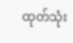ထုတ်သုံး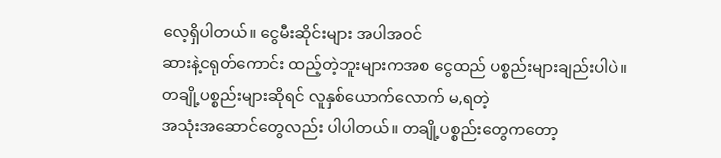လေ့ရှိပါတယ်။ ငွေမီးဆိုင်းများ အပါအဝင်
ဆားနဲ့ငရုတ်ကောင်း ထည့်တဲ့ဘူးများကအစ ငွေထည် ပစ္စည်းများချည်းပါပဲ။
တချို့ပစ္စည်းများဆိုရင် လူနှစ်ယောက်လောက် မ,ရတဲ့
အသုံးအဆောင်တွေလည်း ပါပါတယ်။ တချို့ပစ္စည်းတွေကတော့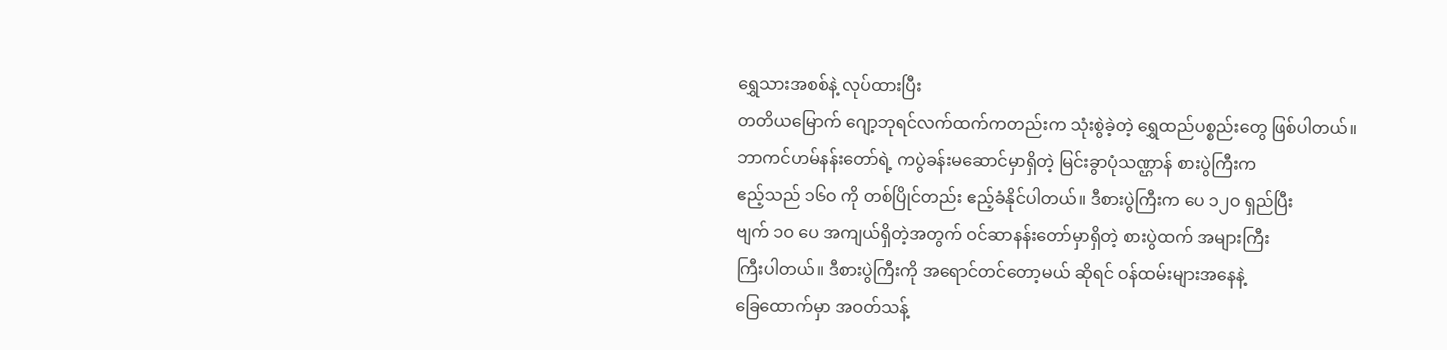ရွှေသားအစစ်နဲ့ လုပ်ထားပြီး
တတိယမြောက် ဂျော့ဘုရင်လက်ထက်ကတည်းက သုံးစွဲခဲ့တဲ့ ရွှေထည်ပစ္စည်းတွေ ဖြစ်ပါတယ်။
ဘာကင်ဟမ်နန်းတော်ရဲ့ ကပွဲခန်းမဆောင်မှာရှိတဲ့ မြင်းခွာပုံသဏ္ဌာန် စားပွဲကြီးက
ဧည့်သည် ၁၆ဝ ကို တစ်ပြိုင်တည်း ဧည့်ခံနိုင်ပါတယ်။ ဒီစားပွဲကြီးက ပေ ၁၂ဝ ရှည်ပြီး
ဗျက် ၁ဝ ပေ အကျယ်ရှိတဲ့အတွက် ဝင်ဆာနန်းတော်မှာရှိတဲ့ စားပွဲထက် အများကြီး
ကြီးပါတယ်။ ဒီစားပွဲကြီးကို အရောင်တင်တော့မယ် ဆိုရင် ဝန်ထမ်းများအနေနဲ့
ခြေထောက်မှာ အဝတ်သန့်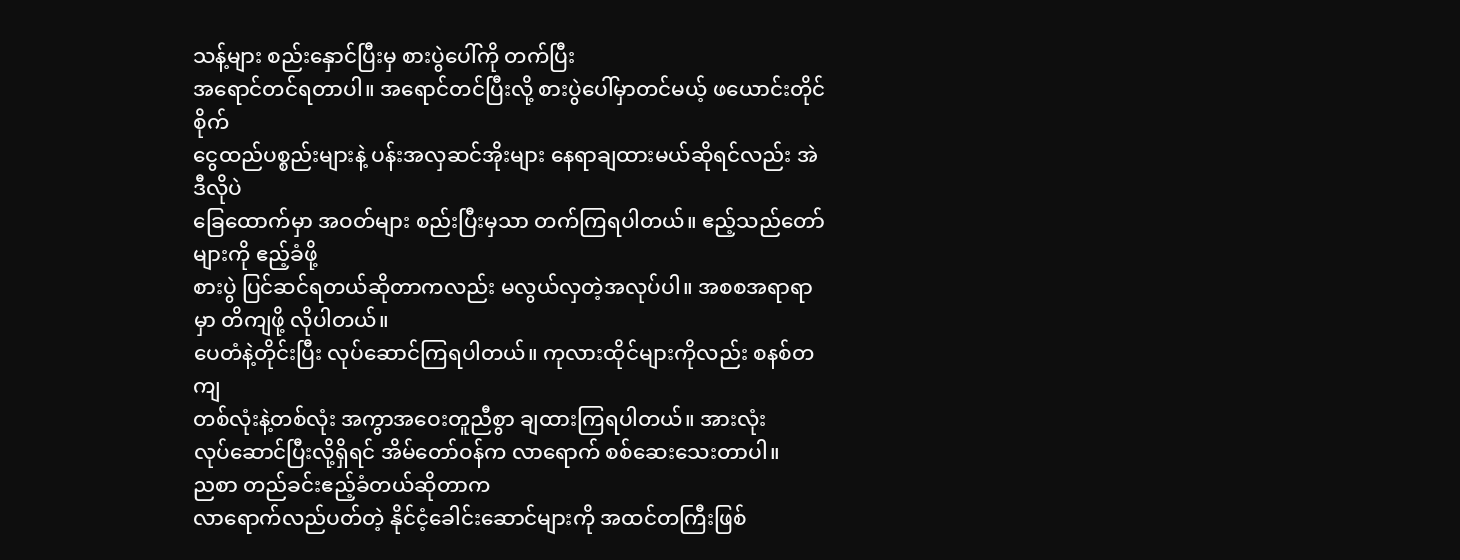သန့်များ စည်းနှောင်ပြီးမှ စားပွဲပေါ်ကို တက်ပြီး
အရောင်တင်ရတာပါ။ အရောင်တင်ပြီးလို့ စားပွဲပေါ်မှာတင်မယ့် ဖယောင်းတိုင်စိုက်
ငွေထည်ပစ္စည်းများနဲ့ ပန်းအလှဆင်အိုးများ နေရာချထားမယ်ဆိုရင်လည်း အဲဒီလိုပဲ
ခြေထောက်မှာ အဝတ်များ စည်းပြီးမှသာ တက်ကြရပါတယ်။ ဧည့်သည်တော်များကို ဧည့်ခံဖို့
စားပွဲ ပြင်ဆင်ရတယ်ဆိုတာကလည်း မလွယ်လှတဲ့အလုပ်ပါ။ အစစအရာရာမှာ တိကျဖို့ လိုပါတယ်။
ပေတံနဲ့တိုင်းပြီး လုပ်ဆောင်ကြရပါတယ်။ ကုလားထိုင်များကိုလည်း စနစ်တကျ
တစ်လုံးနဲ့တစ်လုံး အကွာအဝေးတူညီစွာ ချထားကြရပါတယ်။ အားလုံး
လုပ်ဆောင်ပြီးလို့ရှိရင် အိမ်တော်ဝန်က လာရောက် စစ်ဆေးသေးတာပါ။
ညစာ တည်ခင်းဧည့်ခံတယ်ဆိုတာက
လာရောက်လည်ပတ်တဲ့ နိုင်ငံ့ခေါင်းဆောင်များကို အထင်တကြီးဖြစ်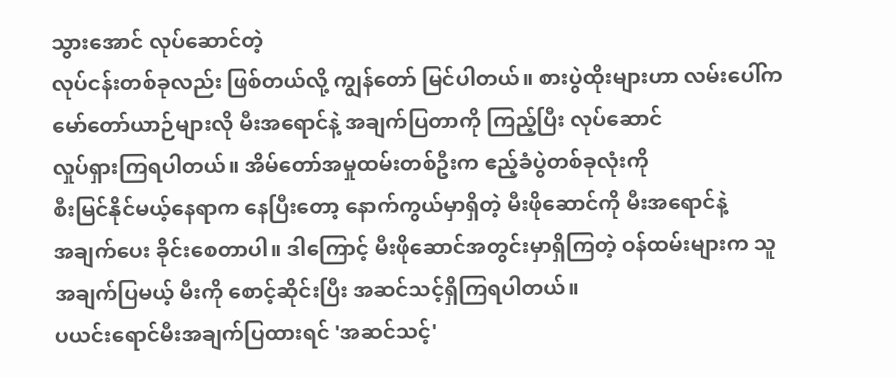သွားအောင် လုပ်ဆောင်တဲ့
လုပ်ငန်းတစ်ခုလည်း ဖြစ်တယ်လို့ ကျွန်တော် မြင်ပါတယ်။ စားပွဲထိုးများဟာ လမ်းပေါ်က
မော်တော်ယာဉ်များလို မီးအရောင်နဲ့ အချက်ပြတာကို ကြည့်ပြီး လုပ်ဆောင်
လှုပ်ရှားကြရပါတယ်။ အိမ်တော်အမှုထမ်းတစ်ဦးက ဧည့်ခံပွဲတစ်ခုလုံးကို
စီးမြင်နိုင်မယ့်နေရာက နေပြီးတော့ နောက်ကွယ်မှာရှိတဲ့ မီးဖိုဆောင်ကို မီးအရောင်နဲ့
အချက်ပေး ခိုင်းစေတာပါ။ ဒါကြောင့် မီးဖိုဆောင်အတွင်းမှာရှိကြတဲ့ ဝန်ထမ်းများက သူ
အချက်ပြမယ့် မီးကို စောင့်ဆိုင်းပြီး အဆင်သင့်ရှိကြရပါတယ်။
ပယင်းရောင်မီးအချက်ပြထားရင် 'အဆင်သင့်'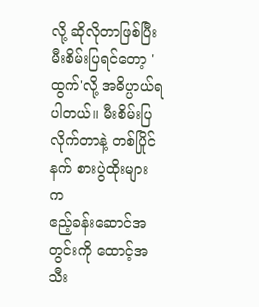လို့ ဆိုလိုတာဖြစ်ပြီး မီးစိမ်းပြရင်တော့ 'ထွက်'လို့ အဓိပ္ပာယ်ရပါတယ်။ မီးစိမ်းပြလိုက်တာနဲ့ တစ်ပြိုင်နက် စားပွဲထိုးများက
ဧည့်ခန်းဆောင်အတွင်းကို ထောင့်အသီး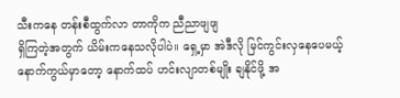သီးကနေ တန်းစီထွက်လာ တာကိုက ညီညာဖျဖျ
ရှိကြတဲ့အတွက် ယိမ်းကနေသလိုပါပဲ။ ရှေ့မှာ အဲဒီလို မြင်ကွင်းလှနေပေမယ့်
နောက်ကွယ်မှာတော့ နောက်ထပ် ဟင်းလျာတစ်မျိုး ချနိုင်ဖို့ အ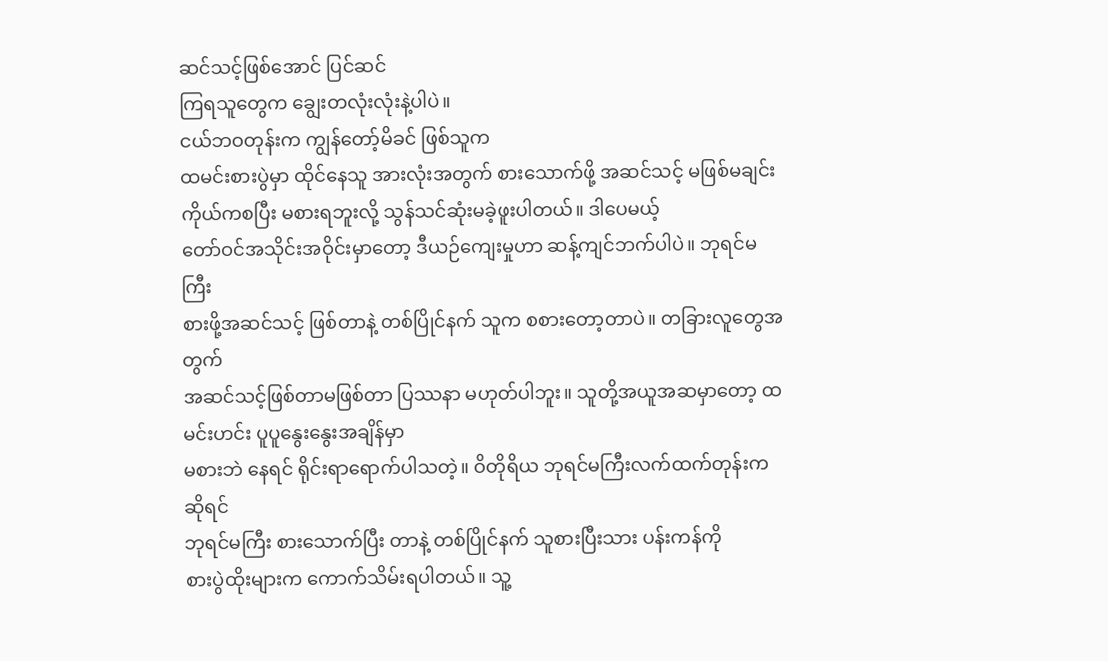ဆင်သင့်ဖြစ်အောင် ပြင်ဆင်
ကြရသူတွေက ချွေးတလုံးလုံးနဲ့ပါပဲ။
ငယ်ဘဝတုန်းက ကျွန်တော့်မိခင် ဖြစ်သူက
ထမင်းစားပွဲမှာ ထိုင်နေသူ အားလုံးအတွက် စားသောက်ဖို့ အဆင်သင့် မဖြစ်မချင်း
ကိုယ်ကစပြီး မစားရဘူးလို့ သွန်သင်ဆုံးမခဲ့ဖူးပါတယ်။ ဒါပေမယ့်
တော်ဝင်အသိုင်းအဝိုင်းမှာတော့ ဒီယဉ်ကျေးမှုဟာ ဆန့်ကျင်ဘက်ပါပဲ။ ဘုရင်မကြီး
စားဖို့အဆင်သင့် ဖြစ်တာနဲ့ တစ်ပြိုင်နက် သူက စစားတော့တာပဲ။ တခြားလူတွေအတွက်
အဆင်သင့်ဖြစ်တာမဖြစ်တာ ပြဿနာ မဟုတ်ပါဘူး။ သူတို့အယူအဆမှာတော့ ထမင်းဟင်း ပူပူနွေးနွေးအချိန်မှာ
မစားဘဲ နေရင် ရိုင်းရာရောက်ပါသတဲ့။ ဝိတိုရိယ ဘုရင်မကြီးလက်ထက်တုန်းကဆိုရင်
ဘုရင်မကြီး စားသောက်ပြီး တာနဲ့ တစ်ပြိုင်နက် သူစားပြီးသား ပန်းကန်ကို
စားပွဲထိုးများက ကောက်သိမ်းရပါတယ်။ သူ့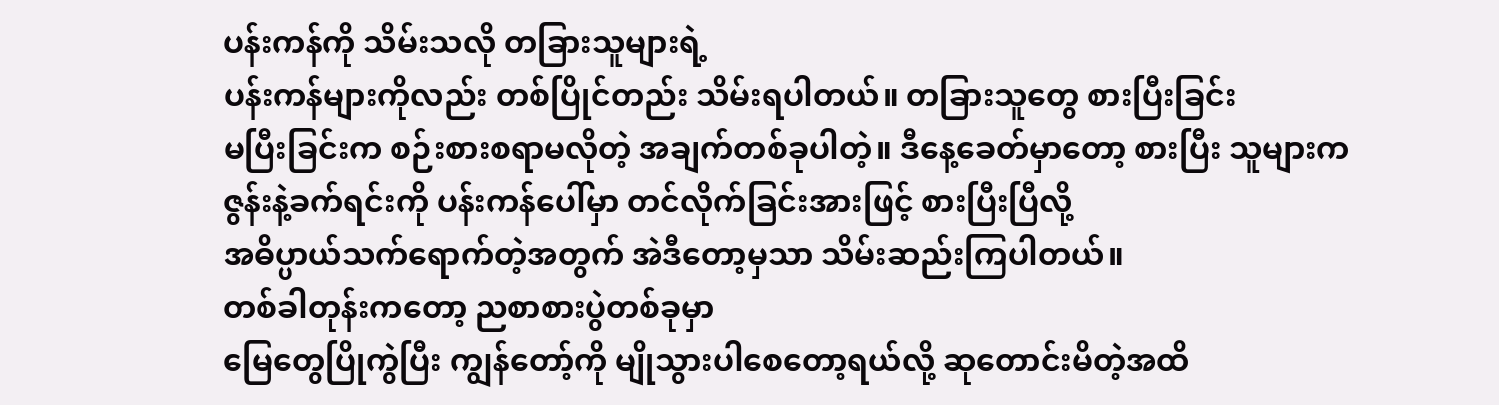ပန်းကန်ကို သိမ်းသလို တခြားသူများရဲ့
ပန်းကန်များကိုလည်း တစ်ပြိုင်တည်း သိမ်းရပါတယ်။ တခြားသူတွေ စားပြီးခြင်း
မပြီးခြင်းက စဉ်းစားစရာမလိုတဲ့ အချက်တစ်ခုပါတဲ့။ ဒီနေ့ခေတ်မှာတော့ စားပြီး သူများက
ဇွန်းနဲ့ခက်ရင်းကို ပန်းကန်ပေါ်မှာ တင်လိုက်ခြင်းအားဖြင့် စားပြီးပြီလို့
အဓိပ္ပာယ်သက်ရောက်တဲ့အတွက် အဲဒီတော့မှသာ သိမ်းဆည်းကြပါတယ်။
တစ်ခါတုန်းကတော့ ညစာစားပွဲတစ်ခုမှာ
မြေတွေပြိုကွဲပြီး ကျွန်တော့်ကို မျိုသွားပါစေတော့ရယ်လို့ ဆုတောင်းမိတဲ့အထိ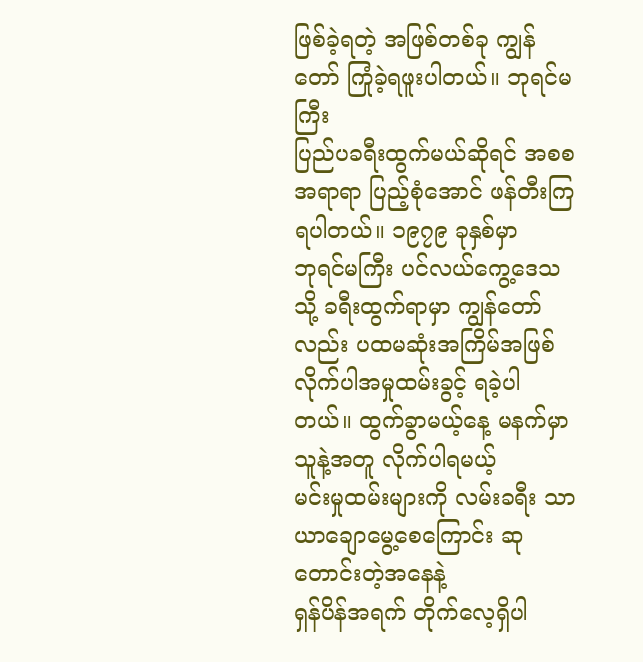ဖြစ်ခဲ့ရတဲ့ အဖြစ်တစ်ခု ကျွန်တော် ကြုံခဲ့ရဖူးပါတယ်။ ဘုရင်မကြီး
ပြည်ပခရီးထွက်မယ်ဆိုရင် အစစအရာရာ ပြည့်စုံအောင် ဖန်တီးကြရပါတယ်။ ၁၉၇၉ ခုနှစ်မှာ
ဘုရင်မကြီး ပင်လယ်ကွေ့ဒေသသို့ ခရီးထွက်ရာမှာ ကျွန်တော်လည်း ပထမဆုံးအကြိမ်အဖြစ်
လိုက်ပါအမှုထမ်းခွင့် ရခဲ့ပါတယ်။ ထွက်ခွာမယ့်နေ့ မနက်မှာ သူနဲ့အတူ လိုက်ပါရမယ့်
မင်းမှုထမ်းများကို လမ်းခရီး သာယာချောမွေ့စေကြောင်း ဆုတောင်းတဲ့အနေနဲ့
ရှန်ပိန်အရက် တိုက်လေ့ရှိပါ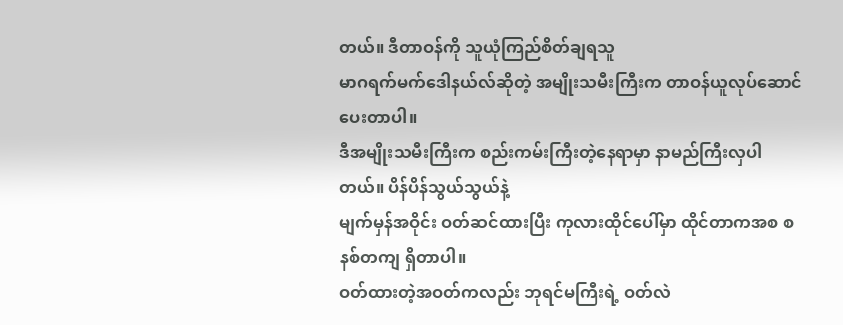တယ်။ ဒီတာဝန်ကို သူယုံကြည်စိတ်ချရသူ
မာဂရက်မက်ဒေါနယ်လ်ဆိုတဲ့ အမျိုးသမီးကြီးက တာဝန်ယူလုပ်ဆောင်ပေးတာပါ။
ဒီအမျိုးသမီးကြီးက စည်းကမ်းကြီးတဲ့နေရာမှာ နာမည်ကြီးလှပါတယ်။ ပိန်ပိန်သွယ်သွယ်နဲ့
မျက်မှန်အဝိုင်း ဝတ်ဆင်ထားပြီး ကုလားထိုင်ပေါ်မှာ ထိုင်တာကအစ စနစ်တကျ ရှိတာပါ။
ဝတ်ထားတဲ့အဝတ်ကလည်း ဘုရင်မကြီးရဲ့ ဝတ်လဲ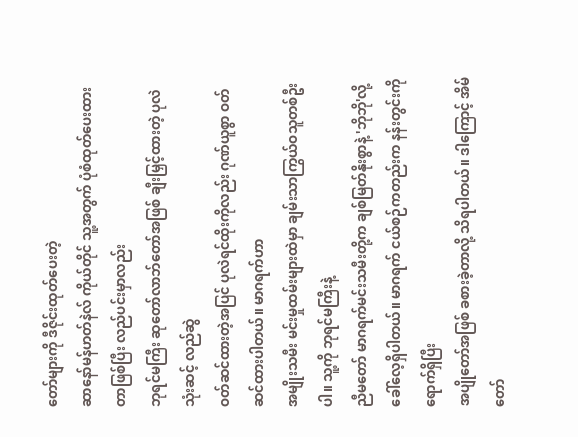တော်များကို ဒီဇိုင်းထုတ်ပေးတဲ့
ဆာနော်မန်ဟတ်နဲလ် ကိုယ်တိုင် သူ့အတွက် ပုံစံထုတ်ပေးထားတာဖြစ်ပြီး လည်ပင်းမှာလည်း
ဘုရင်မကြီး ဆုတော်လာဘ်တော်အဖြစ် ချီးမြှင့်ထားတဲ့ ပုလဲသုံးဆင့် လည်ဆွဲ
ဝတ်ဆင်ထားတဲ့အပြင် ပုလဲရင်ထိုးကိုလည်း ဂုဏ်ယူစွာ ဝတ်ဆင်ထားပါတယ်။ မာဂရက်ဟာ
အမျိုးသမီး မင်းမှုထမ်းများထဲမှာ ချမ်းသာကြွယ်ဝသူတစ်ဦးပါ။ သူ့ကို ဘုရင်မကြီးနဲ့
ညီမတော် မာဂရက်မင်းသမီးတို့က ချစ်မြတ်နိုးစွာနဲ့ 'ဘိုဘို'လို့ ခေါ်လေ့ရှိပါတယ်။ မာဂရက် ငယ်စဉ်ကတည်းက နန်းတွင်းကို ရောက်ရှိပြီး
အပျိုတော်အဖြစ် ခစားခဲ့တာလို့ သိရပါတယ်။ ဒါကြောင့် အိမ်တော်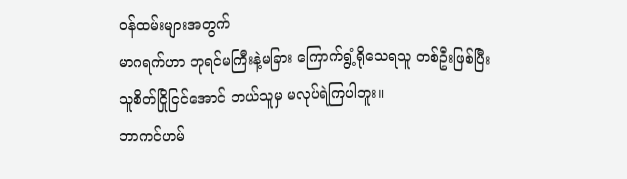ဝန်ထမ်းများအတွက်
မာဂရက်ဟာ ဘုရင်မကြီးနဲ့မခြား ကြောက်ရွံ့ရိုသေရသူ တစ်ဦးဖြစ်ပြီး
သူစိတ်ငြိုငြင်အောင် ဘယ်သူမှ မလုပ်ရဲကြပါဘူး။
ဘာကင်ဟမ်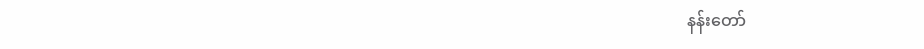နန်းတော်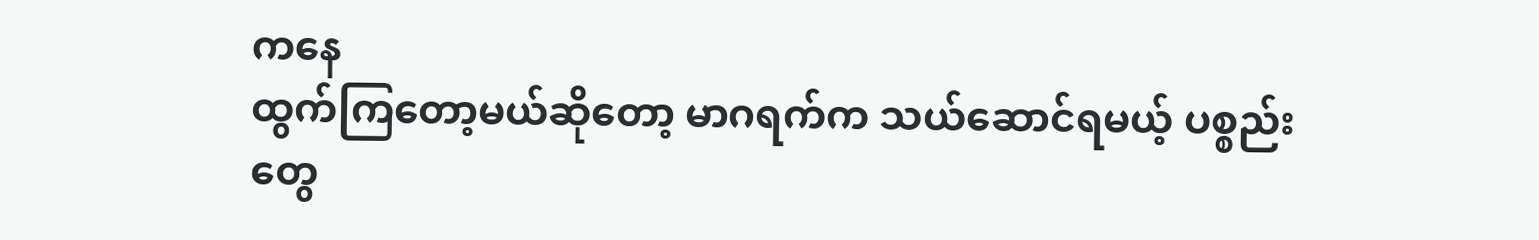ကနေ
ထွက်ကြတော့မယ်ဆိုတော့ မာဂရက်က သယ်ဆောင်ရမယ့် ပစ္စည်းတွေ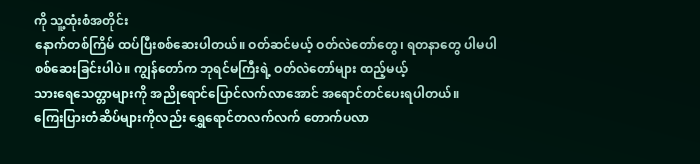ကို သူ့ထုံးစံအတိုင်း
နောက်တစ်ကြိမ် ထပ်ပြီးစစ်ဆေးပါတယ်။ ဝတ်ဆင်မယ့် ဝတ်လဲတော်တွေ၊ ရတနာတွေ ပါမပါ
စစ်ဆေးခြင်းပါပဲ။ ကျွန်တော်က ဘုရင်မကြီးရဲ့ ဝတ်လဲတော်များ ထည့်မယ့်
သားရေသေတ္တာများကို အညိုရောင်ပြောင်လက်လာအောင် အရောင်တင်ပေးရပါတယ်။
ကြေးပြားတံဆိပ်များကိုလည်း ရွှေရောင်တလက်လက် တောက်ပလာ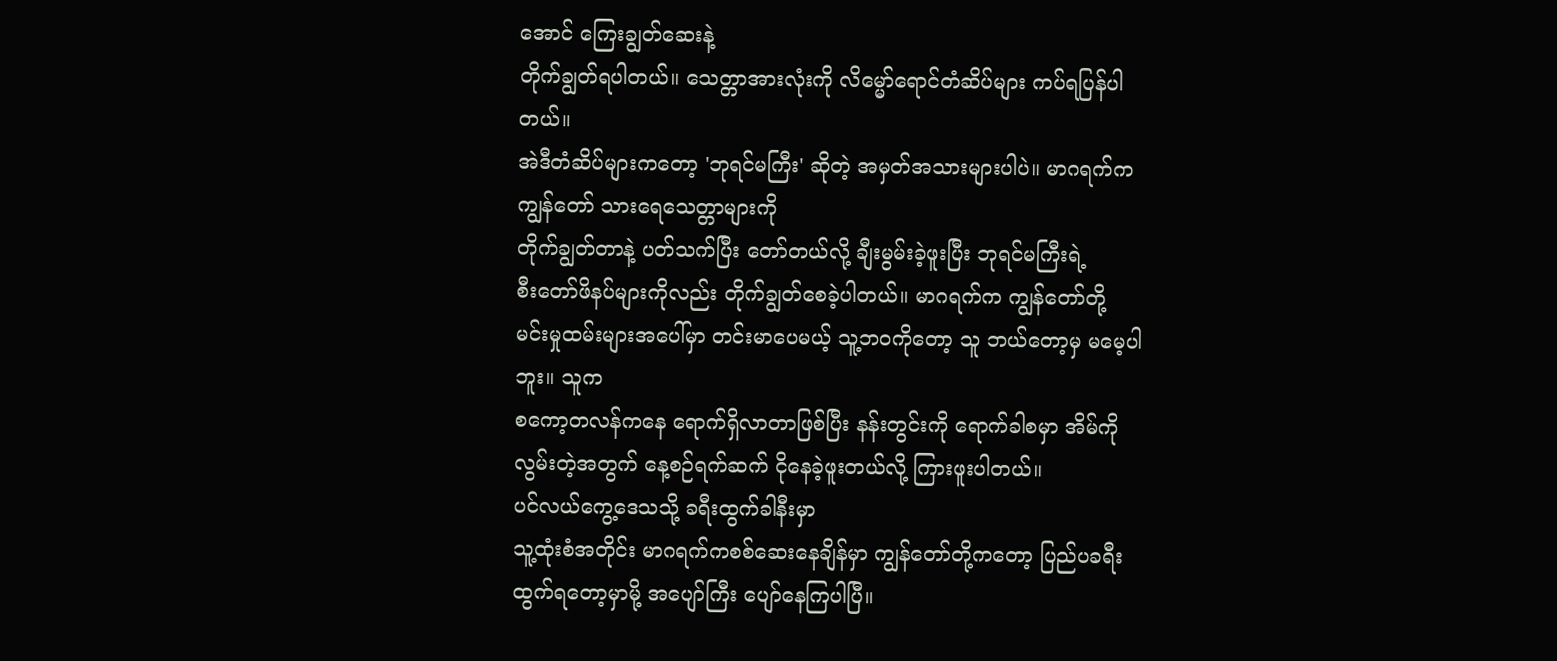အောင် ကြေးချွတ်ဆေးနဲ့
တိုက်ချွတ်ရပါတယ်။ သေတ္တာအားလုံးကို လိမ္မော်ရောင်တံဆိပ်များ ကပ်ရပြန်ပါတယ်။
အဲဒီတံဆိပ်များကတော့ 'ဘုရင်မကြီး' ဆိုတဲ့ အမှတ်အသားများပါပဲ။ မာဂရက်က ကျွန်တော် သားရေသေတ္တာများကို
တိုက်ချွတ်တာနဲ့ ပတ်သက်ပြီး တော်တယ်လို့ ချီးမွမ်းခဲ့ဖူးပြီး ဘုရင်မကြီးရဲ့
စီးတော်ဖိနပ်များကိုလည်း တိုက်ချွတ်စေခဲ့ပါတယ်။ မာဂရက်က ကျွန်တော်တို့
မင်းမှုထမ်းများအပေါ်မှာ တင်းမာပေမယ့် သူ့ဘဝကိုတော့ သူ ဘယ်တော့မှ မမေ့ပါဘူး။ သူက
စကော့တလန်ကနေ ရောက်ရှိလာတာဖြစ်ပြီး နန်းတွင်းကို ရောက်ခါစမှာ အိမ်ကို
လွမ်းတဲ့အတွက် နေ့စဉ်ရက်ဆက် ငိုနေခဲ့ဖူးတယ်လို့ ကြားဖူးပါတယ်။
ပင်လယ်ကွေ့ဒေသသို့ ခရီးထွက်ခါနီးမှာ
သူ့ထုံးစံအတိုင်း မာဂရက်ကစစ်ဆေးနေချိန်မှာ ကျွန်တော်တို့ကတော့ ပြည်ပခရီး
ထွက်ရတော့မှာမို့ အပျော်ကြီး ပျော်နေကြပါပြီ။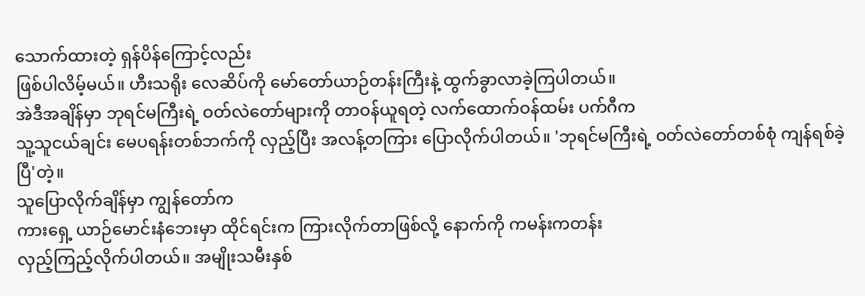သောက်ထားတဲ့ ရှန်ပိန်ကြောင့်လည်း
ဖြစ်ပါလိမ့်မယ်။ ဟီးသရိုး လေဆိပ်ကို မော်တော်ယာဉ်တန်းကြီးနဲ့ ထွက်ခွာလာခဲ့ကြပါတယ်။
အဲဒီအချိန်မှာ ဘုရင်မကြီးရဲ့ ဝတ်လဲတော်များကို တာဝန်ယူရတဲ့ လက်ထောက်ဝန်ထမ်း ပက်ဂီက
သူ့သူငယ်ချင်း မေပရန်းတစ်ဘက်ကို လှည့်ပြီး အလန့်တကြား ပြောလိုက်ပါတယ်။ 'ဘုရင်မကြီးရဲ့ ဝတ်လဲတော်တစ်စုံ ကျန်ရစ်ခဲ့ပြီ'တဲ့။
သူပြောလိုက်ချိန်မှာ ကျွန်တော်က
ကားရှေ့ ယာဉ်မောင်းနံဘေးမှာ ထိုင်ရင်းက ကြားလိုက်တာဖြစ်လို့ နောက်ကို ကမန်းကတန်း
လှည့်ကြည့်လိုက်ပါတယ်။ အမျိုးသမီးနှစ်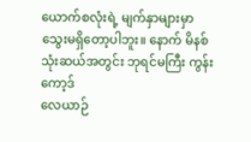ယောက်စလုံးရဲ့ မျက်နှာများမှာ
သွေးမရှိတော့ပါဘူး။ နောက် မိနစ်သုံးဆယ်အတွင်း ဘုရင်မကြီး ကွန်းကော့ဒ်
လေယာဉ်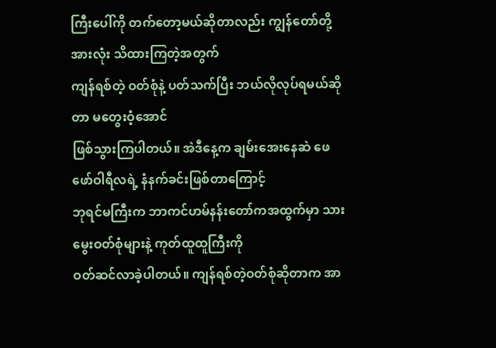ကြီးပေါ်ကို တက်တော့မယ်ဆိုတာလည်း ကျွန်တော်တို့အားလုံး သိထားကြတဲ့အတွက်
ကျန်ရစ်တဲ့ ဝတ်စုံနဲ့ ပတ်သက်ပြီး ဘယ်လိုလုပ်ရမယ်ဆိုတာ မတွေးဝံ့အောင်
ဖြစ်သွားကြပါတယ်။ အဲဒီနေ့က ချမ်းအေးနေဆဲ ဖေဖော်ဝါရီလရဲ့ နံနက်ခင်းဖြစ်တာကြောင့်
ဘုရင်မကြီးက ဘာကင်ဟမ်နန်းတော်ကအထွက်မှာ သားမွေးဝတ်စုံများနဲ့ ကုတ်ထူထူကြီးကို
ဝတ်ဆင်လာခဲ့ပါတယ်။ ကျန်ရစ်တဲ့ဝတ်စုံဆိုတာက အာ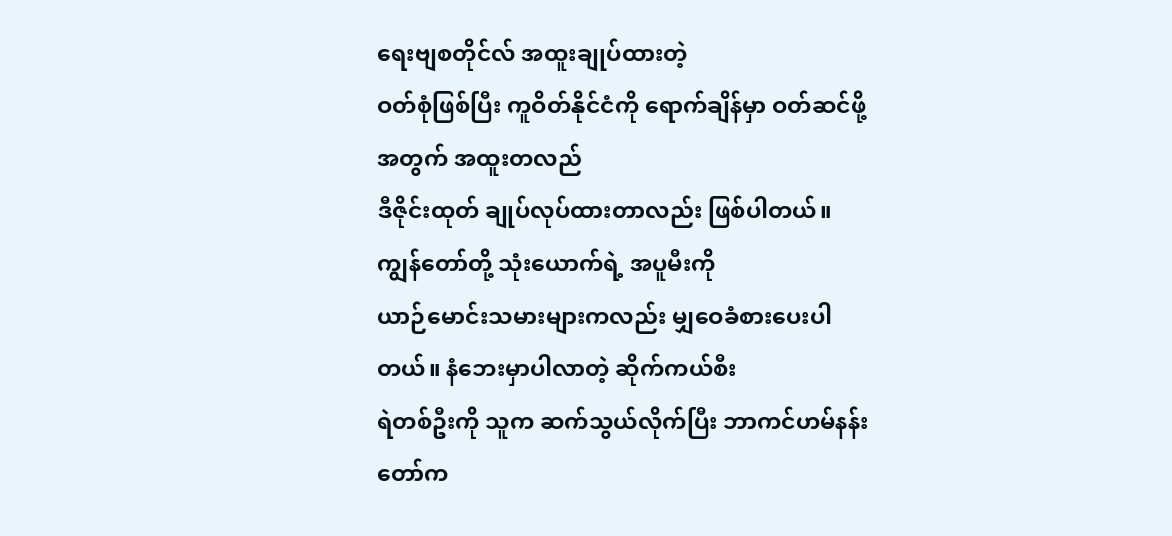ရေးဗျစတိုင်လ် အထူးချုပ်ထားတဲ့
ဝတ်စုံဖြစ်ပြီး ကူဝိတ်နိုင်ငံကို ရောက်ချိန်မှာ ဝတ်ဆင်ဖို့အတွက် အထူးတလည်
ဒီဇိုင်းထုတ် ချုပ်လုပ်ထားတာလည်း ဖြစ်ပါတယ်။ ကျွန်တော်တို့ သုံးယောက်ရဲ့ အပူမီးကို
ယာဉ်မောင်းသမားများကလည်း မျှဝေခံစားပေးပါတယ်။ နံဘေးမှာပါလာတဲ့ ဆိုက်ကယ်စီး
ရဲတစ်ဦးကို သူက ဆက်သွယ်လိုက်ပြီး ဘာကင်ဟမ်နန်းတော်က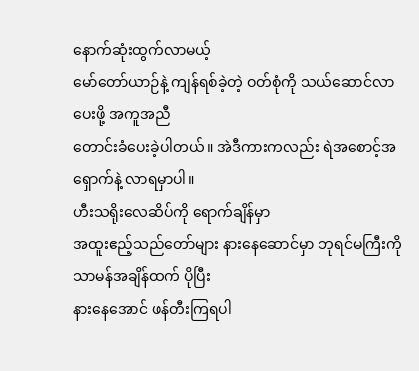နောက်ဆုံးထွက်လာမယ့်
မော်တော်ယာဉ်နဲ့ ကျန်ရစ်ခဲ့တဲ့ ဝတ်စုံကို သယ်ဆောင်လာပေးဖို့ အကူအညီ
တောင်းခံပေးခဲ့ပါတယ်။ အဲဒီကားကလည်း ရဲအစောင့်အရှောက်နဲ့ လာရမှာပါ။
ဟီးသရိုးလေဆိပ်ကို ရောက်ချိန်မှာ
အထူးဧည့်သည်တော်များ နားနေဆောင်မှာ ဘုရင်မကြီးကို သာမန်အချိန်ထက် ပိုပြီး
နားနေအောင် ဖန်တီးကြရပါ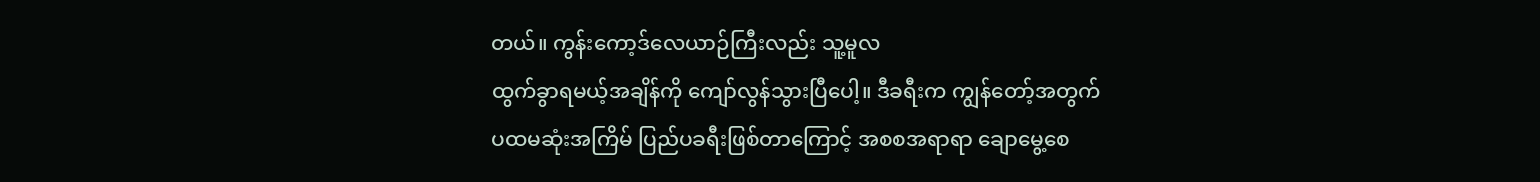တယ်။ ကွန်းကော့ဒ်လေယာဉ်ကြီးလည်း သူ့မူလ
ထွက်ခွာရမယ့်အချိန်ကို ကျော်လွန်သွားပြီပေါ့။ ဒီခရီးက ကျွန်တော့်အတွက်
ပထမဆုံးအကြိမ် ပြည်ပခရီးဖြစ်တာကြောင့် အစစအရာရာ ချောမွေ့စေ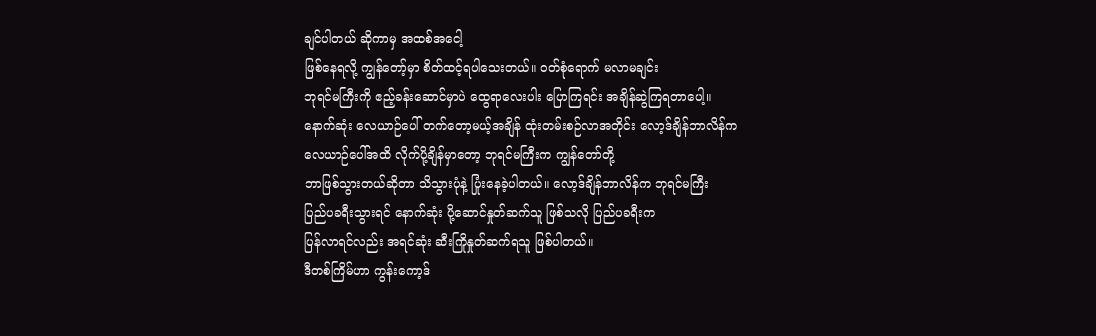ချင်ပါတယ် ဆိုကာမှ အထစ်အငေါ့
ဖြစ်နေရလို့ ကျွန်တော့်မှာ စိတ်ထင့်ရပါသေးတယ်။ ဝတ်စုံရောက် မလာမချင်း
ဘုရင်မကြီးကို ဧည့်ခန်းဆောင်မှာပဲ ထွေရာလေးပါး ပြောကြရင်း အချိန်ဆွဲကြရတာပေါ့။
နောက်ဆုံး လေယာဉ်ပေါ် တက်တော့မယ့်အချိန် ထုံးတမ်းစဉ်လာအတိုင်း လော့ဒ်ချိန်ဘာလိန်က
လေယာဉ်ပေါ်အထိ လိုက်ပို့ချိန်မှာတော့ ဘုရင်မကြီးက ကျွန်တော်တို့
ဘာဖြစ်သွားတယ်ဆိုတာ သိသွားပုံနဲ့ ပြုံးနေခဲ့ပါတယ်။ လော့ဒ်ချိန်ဘာလိန်က ဘုရင်မကြီး
ပြည်ပခရီးသွားရင် နောက်ဆုံး ပို့ဆောင်နှုတ်ဆက်သူ ဖြစ်သလို ပြည်ပခရီးက
ပြန်လာရင်လည်း အရင်ဆုံး ဆီးကြိုနှုတ်ဆက်ရသူ ဖြစ်ပါတယ်။
ဒီတစ်ကြိမ်ဟာ ကွန်းကော့ဒ်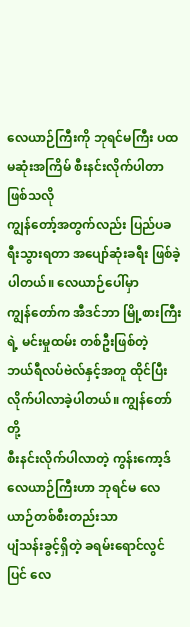လေယာဉ်ကြီးကို ဘုရင်မကြီး ပထမဆုံးအကြိမ် စီးနင်းလိုက်ပါတာဖြစ်သလို
ကျွန်တော့်အတွက်လည်း ပြည်ပခရီးသွားရတာ အပျော်ဆုံးခရီး ဖြစ်ခဲ့ပါတယ်။ လေယာဉ်ပေါ်မှာ
ကျွန်တော်က အီဒင်ဘာ မြို့စားကြီးရဲ့ မင်းမှုထမ်း တစ်ဦးဖြစ်တဲ့
ဘယ်ရီလပ်ဗဲလ်နှင့်အတူ ထိုင်ပြီး လိုက်ပါလာခဲ့ပါတယ်။ ကျွန်တော်တို့
စီးနင်းလိုက်ပါလာတဲ့ ကွန်းကော့ဒ်လေယာဉ်ကြီးဟာ ဘုရင်မ လေယာဉ်တစ်စီးတည်းသာ
ပျံသန်းခွင့်ရှိတဲ့ ခရမ်းရောင်လွင်ပြင် လေ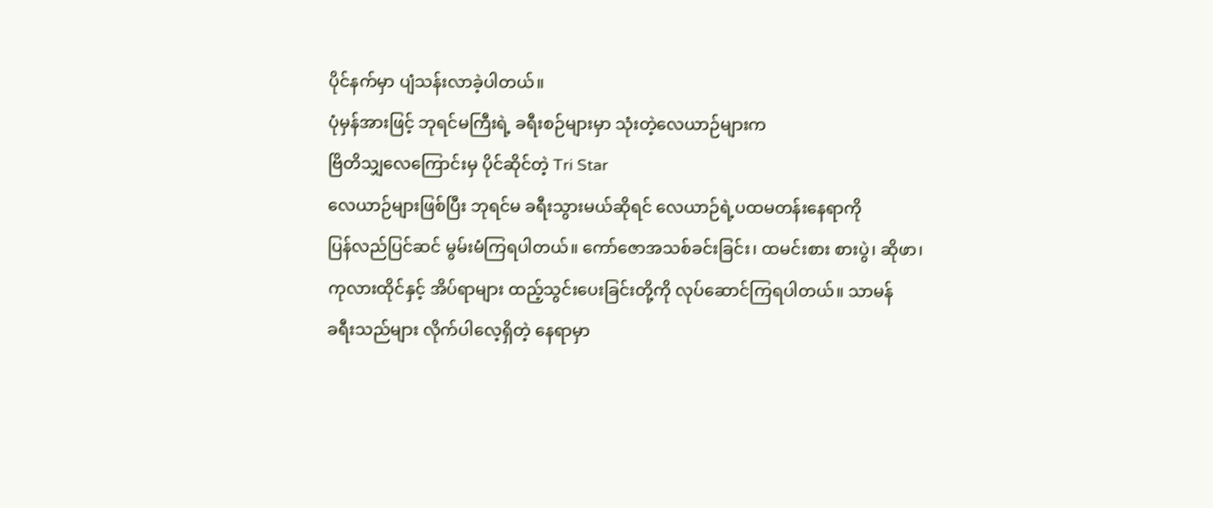ပိုင်နက်မှာ ပျံသန်းလာခဲ့ပါတယ်။
ပုံမှန်အားဖြင့် ဘုရင်မကြီးရဲ့ ခရီးစဉ်များမှာ သုံးတဲ့လေယာဉ်များက
ဗြိတိသျှလေကြောင်းမှ ပိုင်ဆိုင်တဲ့ Tri Star
လေယာဉ်များဖြစ်ပြီး ဘုရင်မ ခရီးသွားမယ်ဆိုရင် လေယာဉ်ရဲ့ပထမတန်းနေရာကို
ပြန်လည်ပြင်ဆင် မွမ်းမံကြရပါတယ်။ ကော်ဇောအသစ်ခင်းခြင်း၊ ထမင်းစား စားပွဲ၊ ဆိုဖာ၊
ကုလားထိုင်နှင့် အိပ်ရာများ ထည့်သွင်းပေးခြင်းတို့ကို လုပ်ဆောင်ကြရပါတယ်။ သာမန်
ခရီးသည်များ လိုက်ပါလေ့ရှိတဲ့ နေရာမှာ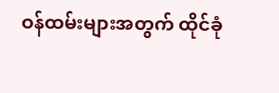ဝန်ထမ်းများအတွက် ထိုင်ခုံ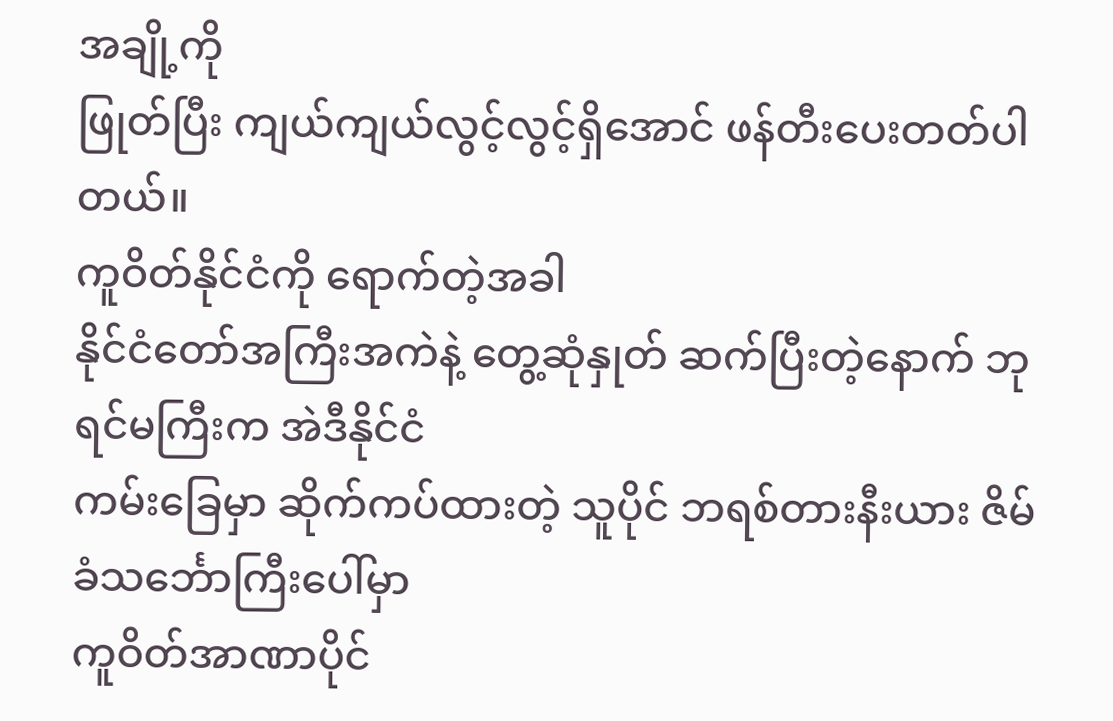အချို့ကို
ဖြုတ်ပြီး ကျယ်ကျယ်လွင့်လွင့်ရှိအောင် ဖန်တီးပေးတတ်ပါတယ်။
ကူဝိတ်နိုင်ငံကို ရောက်တဲ့အခါ
နိုင်ငံတော်အကြီးအကဲနဲ့ တွေ့ဆုံနှုတ် ဆက်ပြီးတဲ့နောက် ဘုရင်မကြီးက အဲဒီနိုင်ငံ
ကမ်းခြေမှာ ဆိုက်ကပ်ထားတဲ့ သူပိုင် ဘရစ်တားနီးယား ဇိမ်ခံသင်္ဘောကြီးပေါ်မှာ
ကူဝိတ်အာဏာပိုင်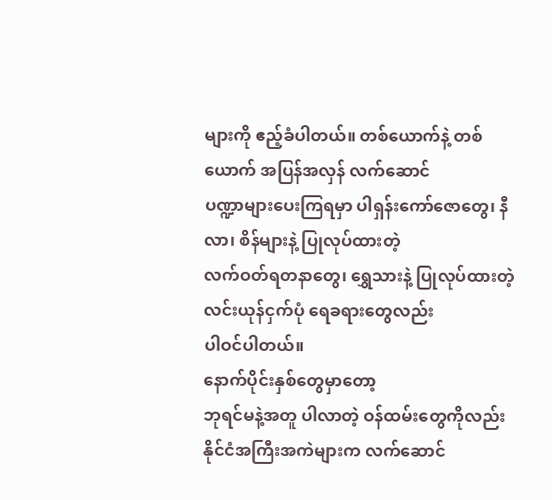များကို ဧည့်ခံပါတယ်။ တစ်ယောက်နဲ့ တစ်ယောက် အပြန်အလှန် လက်ဆောင်
ပဏ္ဍာများပေးကြရမှာ ပါရှန်းကော်ဇောတွေ၊ နီလာ၊ စိန်များနဲ့ ပြုလုပ်ထားတဲ့
လက်ဝတ်ရတနာတွေ၊ ရွှေသားနဲ့ ပြုလုပ်ထားတဲ့ လင်းယုန်ငှက်ပုံ ရေခရားတွေလည်း
ပါဝင်ပါတယ်။
နောက်ပိုင်းနှစ်တွေမှာတော့
ဘုရင်မနဲ့အတူ ပါလာတဲ့ ဝန်ထမ်းတွေကိုလည်း နိုင်ငံအကြီးအကဲများက လက်ဆောင်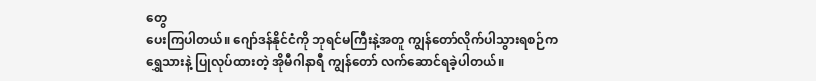တွေ
ပေးကြပါတယ်။ ဂျော်ဒန်နိုင်ငံကို ဘုရင်မကြီးနဲ့အတူ ကျွန်တော်လိုက်ပါသွားရစဉ်က
ရွှေသားနဲ့ ပြုလုပ်ထားတဲ့ အိုမီဂါနာရီ ကျွန်တော် လက်ဆောင်ရခဲ့ပါတယ်။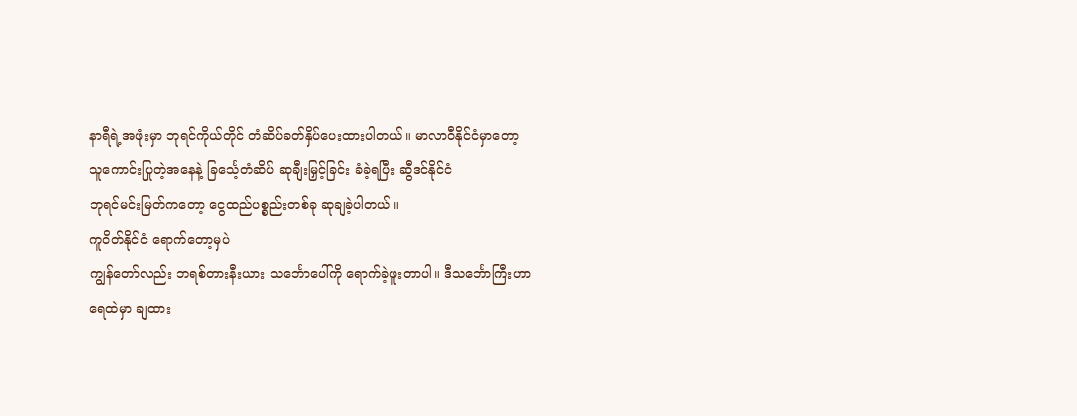နာရီရဲ့အဖုံးမှာ ဘုရင်ကိုယ်တိုင် တံဆိပ်ခတ်နှိပ်ပေးထားပါတယ်။ မာလာဝီနိုင်ငံမှာတော့
သူကောင်းပြုတဲ့အနေနဲ့ ခြင်္သေ့တံဆိပ် ဆုချီးမြှင့်ခြင်း ခံခဲ့ရပြီး ဆွီဒင်နိုင်ငံ
ဘုရင်မင်းမြတ်ကတော့ ငွေထည်ပစ္စည်းတစ်ခု ဆုချခဲ့ပါတယ်။
ကူဝိတ်နိုင်ငံ ရောက်တော့မှပဲ
ကျွန်တော်လည်း ဘရစ်တားနီးယား သင်္ဘောပေါ်ကို ရောက်ခဲ့ဖူးတာပါ။ ဒီသင်္ဘောကြီးဟာ
ရေထဲမှာ ချထား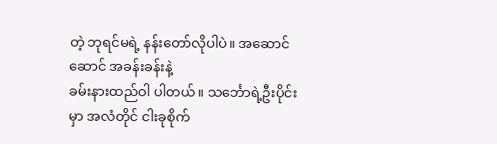တဲ့ ဘုရင်မရဲ့ နန်းတော်လိုပါပဲ။ အဆောင်ဆောင် အခန်းခန်းနဲ့
ခမ်းနားထည်ဝါ ပါတယ်။ သင်္ဘောရဲ့ဦးပိုင်းမှာ အလံတိုင် ငါးခုစိုက်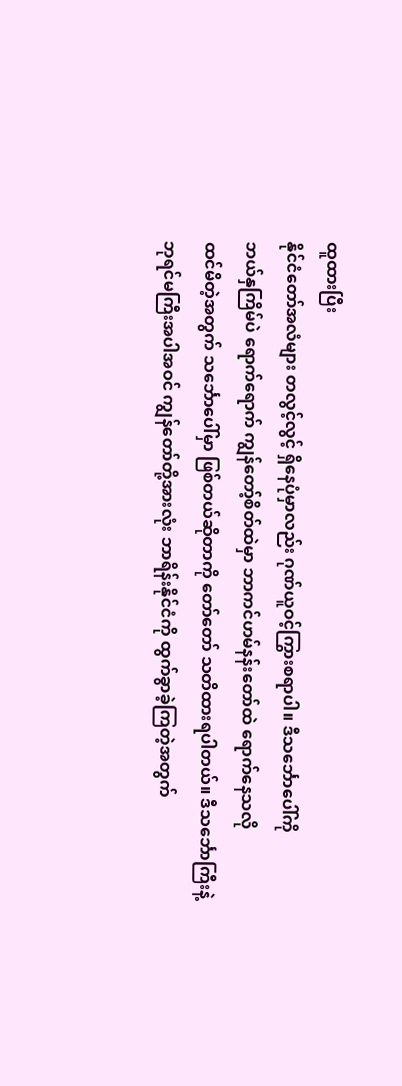ထူထားပြီး
နိုင်ငံတော်အလံများ တလွင့်လွင့် ရှိနေပုံမှာလည်း ဂုဏ်ယူဝင့်ကြွားစရာပါ။ ဒီသင်္ဘောပေါ်ကို
ဘယ်နှကြိမ်ပဲ ရောက်ရောက် ကျွန်တော့်စိတ်ထဲမှာ ဘာကင်ဟမ်နန်းတော်ထဲ ရောက်နေသလို
ထင်မိတဲ့အတွက် သင်္ဘောပေါ်မှာ ဖြစ်တယ်ဆိုတာကို တော်တော် သတိထားရပါတယ်။ ဒီသင်္ဘောကြီးနဲ့
ဘုရင်မကြီးအပါအဝင် ကျွန်တော်တို့အားလုံး ဘာရိန်းနိုင်ငံကို ထွက်ခွာခဲ့ကြတဲ့အတွက်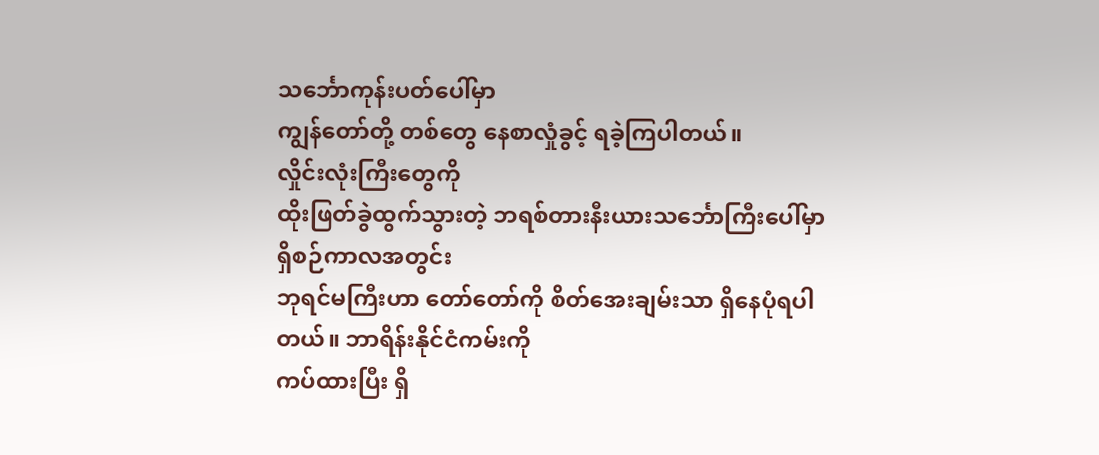သင်္ဘောကုန်းပတ်ပေါ်မှာ
ကျွန်တော်တို့ တစ်တွေ နေစာလှုံခွင့် ရခဲ့ကြပါတယ်။
လှိုင်းလုံးကြီးတွေကို
ထိုးဖြတ်ခွဲထွက်သွားတဲ့ ဘရစ်တားနီးယားသင်္ဘောကြီးပေါ်မှာ ရှိစဉ်ကာလအတွင်း
ဘုရင်မကြီးဟာ တော်တော်ကို စိတ်အေးချမ်းသာ ရှိနေပုံရပါတယ်။ ဘာရိန်းနိုင်ငံကမ်းကို
ကပ်ထားပြီး ရှိ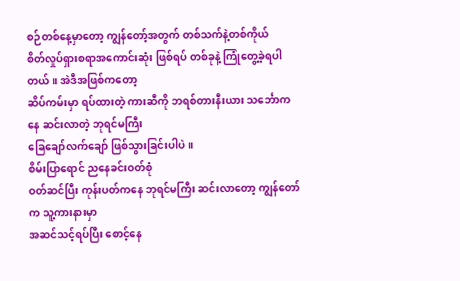စဉ်တစ်နေ့မှာတော့ ကျွန်တော့်အတွက် တစ်သက်နဲ့တစ်ကိုယ်
စိတ်လှုပ်ရှားစရာအကောင်းဆုံး ဖြစ်ရပ် တစ်ခုနဲ့ ကြုံတွေ့ခဲ့ရပါတယ်။ အဲဒီအဖြစ်ကတော့
ဆိပ်ကမ်းမှာ ရပ်ထားတဲ့ ကားဆီကို ဘရစ်တားနီးယား သင်္ဘောကနေ ဆင်းလာတဲ့ ဘုရင်မကြီး
ခြေချော်လက်ချော် ဖြစ်သွားခြင်းပါပဲ။
စိမ်းပြာရောင် ညနေခင်းဝတ်စုံ
ဝတ်ဆင်ပြီး ကုန်းပတ်ကနေ ဘုရင်မကြီး ဆင်းလာတော့ ကျွန်တော်က သူ့ကားနားမှာ
အဆင်သင့်ရပ်ပြီး စောင့်နေ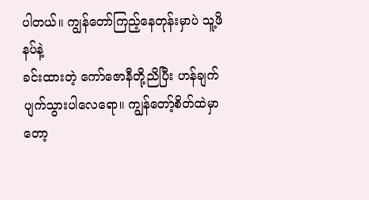ပါတယ်။ ကျွန်တော်ကြည့်နေတုန်းမှာပဲ သူ့ဖိနပ်နဲ့
ခင်းထားတဲ့ ကော်ဇောနီတို့ညိပြီး ဟန်ချက်ပျက်သွားပါလေရော။ ကျွန်တော့်စိတ်ထဲမှာတော့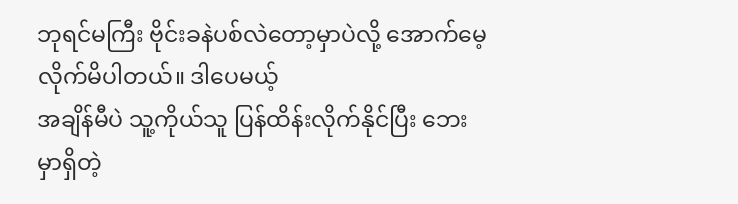ဘုရင်မကြီး ဗိုင်းခနဲပစ်လဲတော့မှာပဲလို့ အောက်မေ့လိုက်မိပါတယ်။ ဒါပေမယ့်
အချိန်မီပဲ သူ့ကိုယ်သူ ပြန်ထိန်းလိုက်နိုင်ပြီး ဘေးမှာရှိတဲ့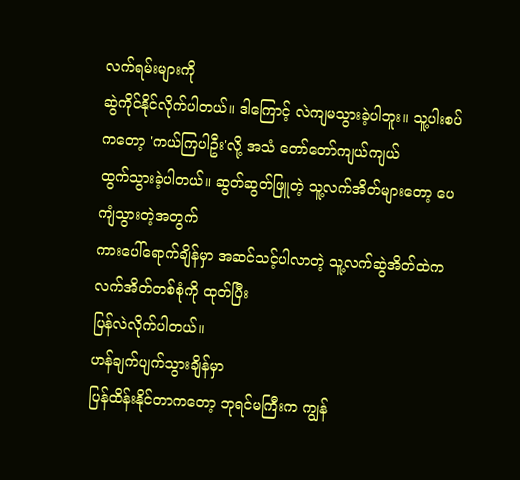လက်ရမ်းများကို
ဆွဲကိုင်နိုင်လိုက်ပါတယ်။ ဒါကြောင့် လဲကျမသွားခဲ့ပါဘူး။ သူ့ပါးစပ်ကတော့ 'ကယ်ကြပါဦး'လို့ အသံ တော်တော်ကျယ်ကျယ်
ထွက်သွားခဲ့ပါတယ်။ ဆွတ်ဆွတ်ဖြူတဲ့ သူ့လက်အိတ်များတော့ ပေကျံသွားတဲ့အတွက်
ကားပေါ်ရောက်ချိန်မှာ အဆင်သင့်ပါလာတဲ့ သူ့လက်ဆွဲအိတ်ထဲက လက်အိတ်တစ်စုံကို ထုတ်ပြီး
ပြန်လဲလိုက်ပါတယ်။
ဟန်ချက်ပျက်သွားချိန်မှာ
ပြန်ထိန်းနိုင်တာကတော့ ဘုရင်မကြီးက ကျွန်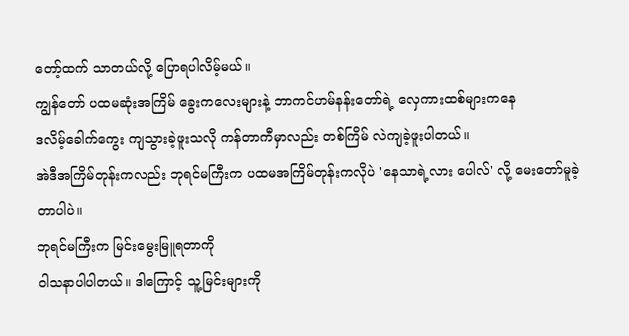တော့်ထက် သာတယ်လို့ ပြောရပါလိမ့်မယ်။
ကျွန်တော် ပထမဆုံးအကြိမ် ခွေးကလေးများနဲ့ ဘာကင်ဟမ်နန်းတော်ရဲ့ လှေကားထစ်များကနေ
ဒလိမ့်ခေါက်ကွေး ကျသွားခဲ့ဖူးသလို ကန်တာကီမှာလည်း တစ်ကြိမ် လဲကျခဲ့ဖူးပါတယ်။
အဲဒီအကြိမ်တုန်းကလည်း ဘုရင်မကြီးက ပထမအကြိမ်တုန်းကလိုပဲ 'နေသာရဲ့လား ပေါလ်' လို့ မေးတော်မူခဲ့တာပါပဲ။
ဘုရင်မကြီးက မြင်းမွေးမြူရတာကို
ဝါသနာပါပါတယ်။ ဒါကြောင့် သူ့မြင်းများကို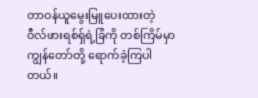တာဝန်ယူမွေးမြူပေးထားတဲ့
ဝီလ်ဖားရစ်ရှ်ရဲ့ခြံကို တစ်ကြိမ်မှာ ကျွန်တော်တို့ ရောက်ခဲ့ကြပါတယ်။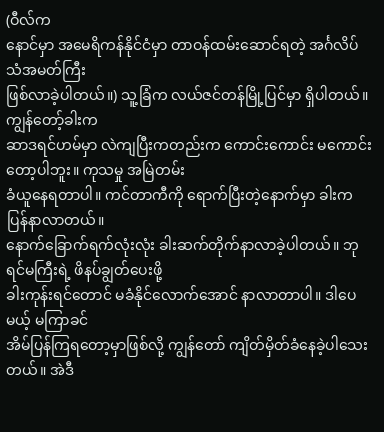(ဝီလ်က
နောင်မှာ အမေရိကန်နိုင်ငံမှာ တာဝန်ထမ်းဆောင်ရတဲ့ အင်္ဂလိပ်သံအမတ်ကြီး
ဖြစ်လာခဲ့ပါတယ်။) သူ့ခြံက လယ်ဇင်တန်မြို့ပြင်မှာ ရှိပါတယ်။ ကျွန်တော့်ခါးက
ဆာဒရင်ဟမ်မှာ လဲကျပြီးကတည်းက ကောင်းကောင်း မကောင်းတော့ပါဘူး။ ကုသမှု အမြဲတမ်း
ခံယူနေရတာပါ။ ကင်တာကီကို ရောက်ပြီးတဲ့နောက်မှာ ခါးက ပြန်နာလာတယ်။
နောက်ခြောက်ရက်လုံးလုံး ခါးဆက်တိုက်နာလာခဲ့ပါတယ်။ ဘုရင်မကြီးရဲ့ ဖိနပ်ချွတ်ပေးဖို့
ခါးကုန်းရင်တောင် မခံနိုင်လောက်အောင် နာလာတာပါ။ ဒါပေမယ့် မကြာခင်
အိမ်ပြန်ကြရတော့မှာဖြစ်လို့ ကျွန်တော် ကျိတ်မှိတ်ခံနေခဲ့ပါသေးတယ်။ အဲဒီ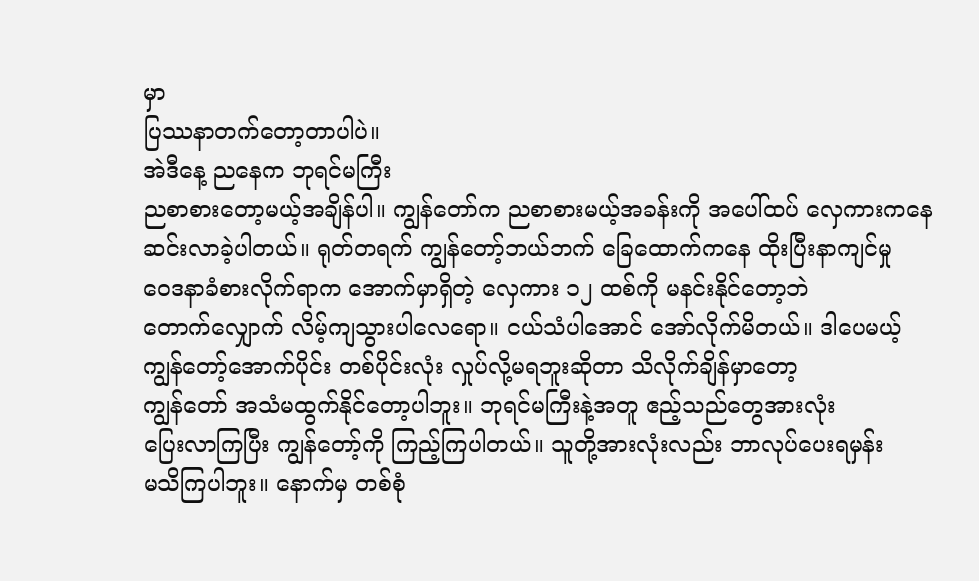မှာ
ပြဿနာတက်တော့တာပါပဲ။
အဲဒီနေ့ ညနေက ဘုရင်မကြီး
ညစာစားတော့မယ့်အချိန်ပါ။ ကျွန်တော်က ညစာစားမယ့်အခန်းကို အပေါ်ထပ် လှေကားကနေ
ဆင်းလာခဲ့ပါတယ်။ ရုတ်တရက် ကျွန်တော့်ဘယ်ဘက် ခြေထောက်ကနေ ထိုးပြီးနာကျင်မှု
ဝေဒနာခံစားလိုက်ရာက အောက်မှာရှိတဲ့ လှေကား ၁၂ ထစ်ကို မနင်းနိုင်တော့ဘဲ
တောက်လျှောက် လိမ့်ကျသွားပါလေရော။ ငယ်သံပါအောင် အော်လိုက်မိတယ်။ ဒါပေမယ့်
ကျွန်တော့်အောက်ပိုင်း တစ်ပိုင်းလုံး လှုပ်လို့မရဘူးဆိုတာ သိလိုက်ချိန်မှာတော့
ကျွန်တော် အသံမထွက်နိုင်တော့ပါဘူး။ ဘုရင်မကြီးနဲ့အတူ ဧည့်သည်တွေအားလုံး
ပြေးလာကြပြီး ကျွန်တော့်ကို ကြည့်ကြပါတယ်။ သူတို့အားလုံးလည်း ဘာလုပ်ပေးရမှန်း
မသိကြပါဘူး။ နောက်မှ တစ်စုံ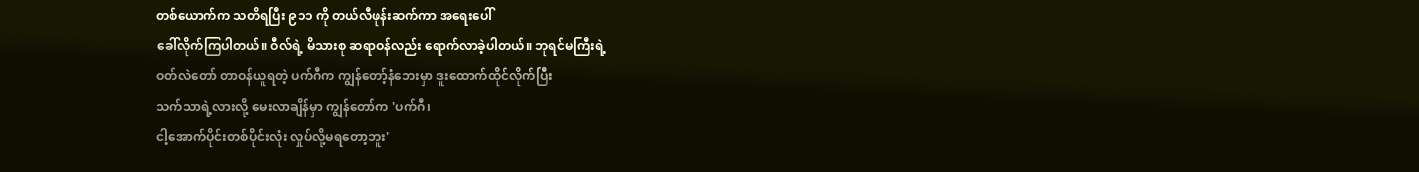တစ်ယောက်က သတိရပြီး ၉၁၁ ကို တယ်လီဖုန်းဆက်ကာ အရေးပေါ်
ခေါ်လိုက်ကြပါတယ်။ ဝီလ်ရဲ့ မိသားစု ဆရာဝန်လည်း ရောက်လာခဲ့ပါတယ်။ ဘုရင်မကြီးရဲ့
ဝတ်လဲတော် တာဝန်ယူရတဲ့ ပက်ဂီက ကျွန်တော့်နံဘေးမှာ ဒူးထောက်ထိုင်လိုက်ပြီး
သက်သာရဲ့လားလို့ မေးလာချိန်မှာ ကျွန်တော်က 'ပက်ဂီ၊
ငါ့အောက်ပိုင်းတစ်ပိုင်းလုံး လှုပ်လို့မရတော့ဘူး'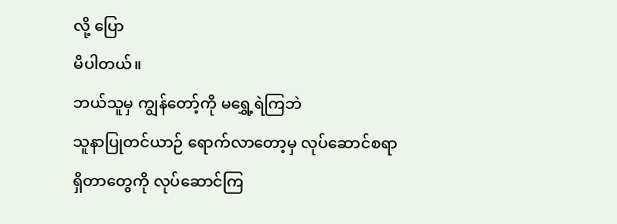လို့ ပြော
မိပါတယ်။
ဘယ်သူမှ ကျွန်တော့်ကို မရွှေ့ရဲကြဘဲ
သူနာပြုတင်ယာဉ် ရောက်လာတော့မှ လုပ်ဆောင်စရာရှိတာတွေကို လုပ်ဆောင်ကြ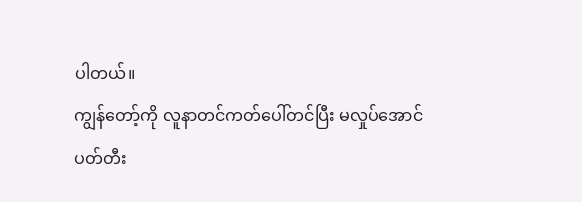ပါတယ်။
ကျွန်တော့်ကို လူနာတင်ကတ်ပေါ်တင်ပြီး မလှုပ်အောင်
ပတ်တီး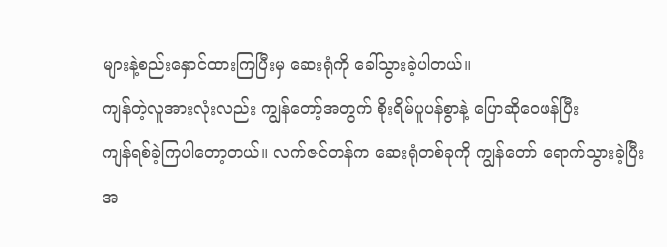များနဲ့စည်းနှောင်ထားကြပြီးမှ ဆေးရုံကို ခေါ်သွားခဲ့ပါတယ်။
ကျန်တဲ့လူအားလုံးလည်း ကျွန်တော့်အတွက် စိုးရိမ်ပူပန်စွာနဲ့ ပြောဆိုဝေဖန်ပြီး
ကျန်ရစ်ခဲ့ကြပါတော့တယ်။ လက်ဇင်တန်က ဆေးရုံတစ်ခုကို ကျွန်တော် ရောက်သွားခဲ့ပြီး
အ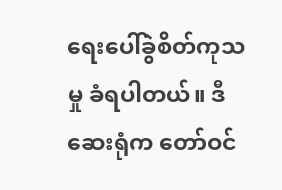ရေးပေါ်ခွဲစိတ်ကုသမှု ခံရပါတယ်။ ဒီဆေးရုံက တော်ဝင်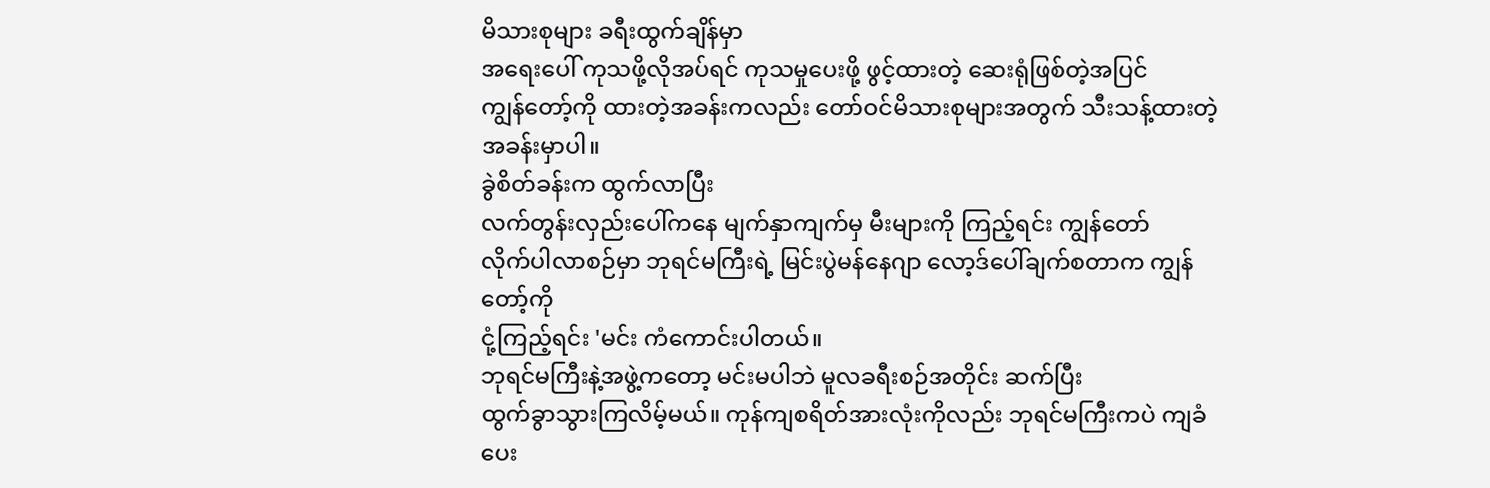မိသားစုများ ခရီးထွက်ချိန်မှာ
အရေးပေါ် ကုသဖို့လိုအပ်ရင် ကုသမှုပေးဖို့ ဖွင့်ထားတဲ့ ဆေးရုံဖြစ်တဲ့အပြင်
ကျွန်တော့်ကို ထားတဲ့အခန်းကလည်း တော်ဝင်မိသားစုများအတွက် သီးသန့်ထားတဲ့
အခန်းမှာပါ။
ခွဲစိတ်ခန်းက ထွက်လာပြီး
လက်တွန်းလှည်းပေါ်ကနေ မျက်နှာကျက်မှ မီးများကို ကြည့်ရင်း ကျွန်တော်
လိုက်ပါလာစဉ်မှာ ဘုရင်မကြီးရဲ့ မြင်းပွဲမန်နေဂျာ လော့ဒ်ပေါ်ချက်စတာက ကျွန်တော့်ကို
ငုံ့ကြည့်ရင်း 'မင်း ကံကောင်းပါတယ်။
ဘုရင်မကြီးနဲ့အဖွဲ့ကတော့ မင်းမပါဘဲ မူလခရီးစဉ်အတိုင်း ဆက်ပြီး
ထွက်ခွာသွားကြလိမ့်မယ်။ ကုန်ကျစရိတ်အားလုံးကိုလည်း ဘုရင်မကြီးကပဲ ကျခံပေး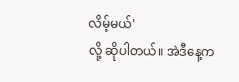လိမ့်မယ်'
လို့ ဆိုပါတယ်။ အဲဒီနေ့က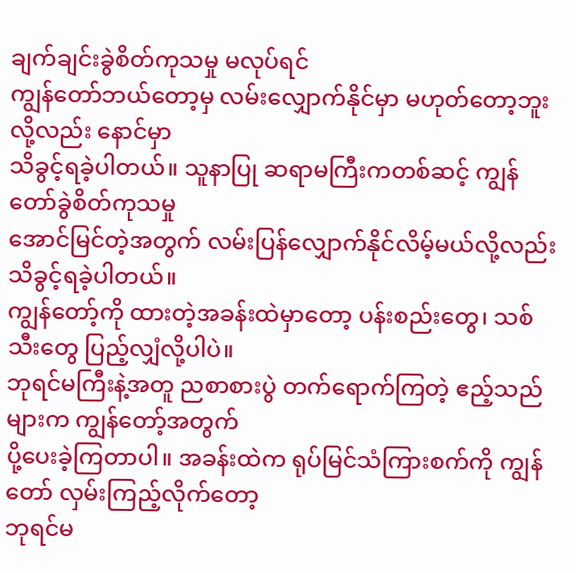ချက်ချင်းခွဲစိတ်ကုသမှု မလုပ်ရင်
ကျွန်တော်ဘယ်တော့မှ လမ်းလျှောက်နိုင်မှာ မဟုတ်တော့ဘူးလို့လည်း နောင်မှာ
သိခွင့်ရခဲ့ပါတယ်။ သူနာပြု ဆရာမကြီးကတစ်ဆင့် ကျွန်တော်ခွဲစိတ်ကုသမှု
အောင်မြင်တဲ့အတွက် လမ်းပြန်လျှောက်နိုင်လိမ့်မယ်လို့လည်း သိခွင့်ရခဲ့ပါတယ်။
ကျွန်တော့်ကို ထားတဲ့အခန်းထဲမှာတော့ ပန်းစည်းတွေ၊ သစ်သီးတွေ ပြည့်လျှံလို့ပါပဲ။
ဘုရင်မကြီးနဲ့အတူ ညစာစားပွဲ တက်ရောက်ကြတဲ့ ဧည့်သည်များက ကျွန်တော့်အတွက်
ပို့ပေးခဲ့ကြတာပါ။ အခန်းထဲက ရုပ်မြင်သံကြားစက်ကို ကျွန်တော် လှမ်းကြည့်လိုက်တော့
ဘုရင်မ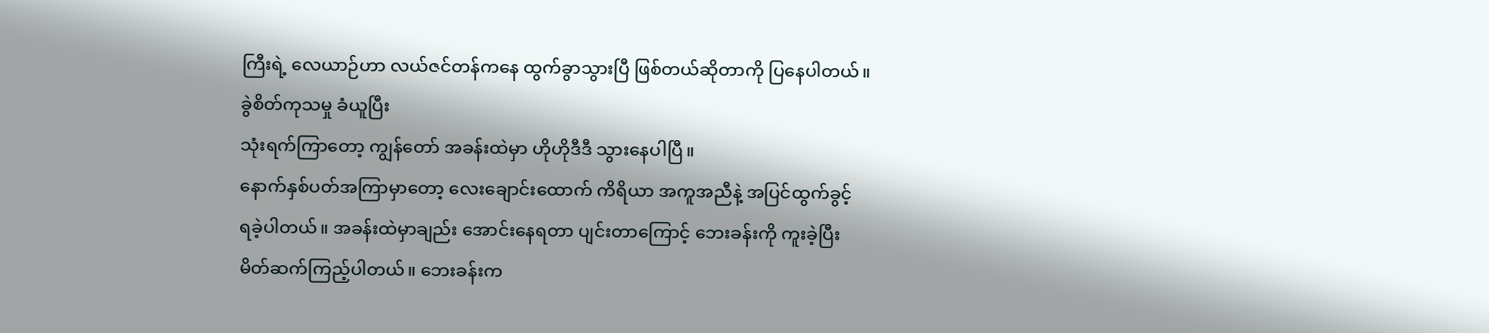ကြီးရဲ့ လေယာဉ်ဟာ လယ်ဇင်တန်ကနေ ထွက်ခွာသွားပြီ ဖြစ်တယ်ဆိုတာကို ပြနေပါတယ်။
ခွဲစိတ်ကုသမှု ခံယူပြီး
သုံးရက်ကြာတော့ ကျွန်တော် အခန်းထဲမှာ ဟိုဟိုဒီဒီ သွားနေပါပြီ။
နောက်နှစ်ပတ်အကြာမှာတော့ လေးချောင်းထောက် ကိရိယာ အကူအညီနဲ့ အပြင်ထွက်ခွင့်
ရခဲ့ပါတယ်။ အခန်းထဲမှာချည်း အောင်းနေရတာ ပျင်းတာကြောင့် ဘေးခန်းကို ကူးခဲ့ပြီး
မိတ်ဆက်ကြည့်ပါတယ်။ ဘေးခန်းက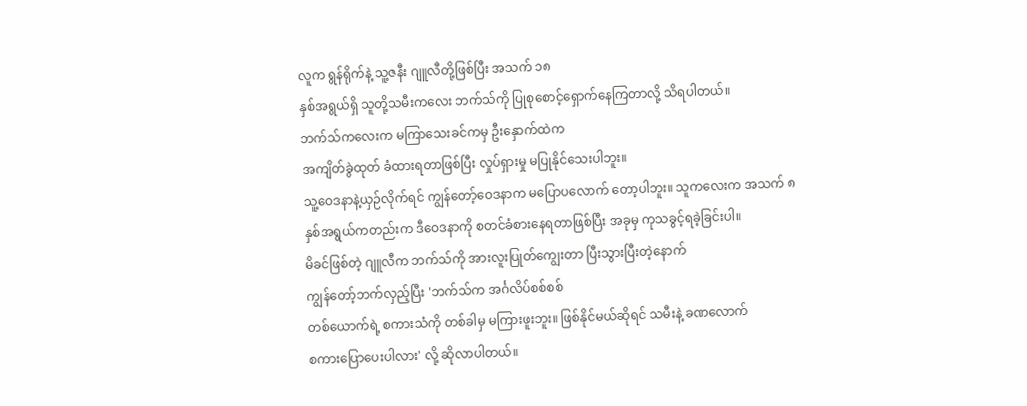လူက ရွန်ရိုက်နဲ့ သူ့ဇနီး ဂျူလီတို့ဖြစ်ပြီး အသက် ၁၈
နှစ်အရွယ်ရှိ သူတို့သမီးကလေး ဘက်သ်ကို ပြုစုစောင့်ရှောက်နေကြတာလို့ သိရပါတယ်။
ဘက်သ်ကလေးက မကြာသေးခင်ကမှ ဦးနှောက်ထဲက
အကျိတ်ခွဲထုတ် ခံထားရတာဖြစ်ပြီး လှုပ်ရှားမှု မပြုနိုင်သေးပါဘူး။
သူ့ဝေဒနာနဲ့ယှဉ်လိုက်ရင် ကျွန်တော့်ဝေဒနာက မပြောပလောက် တော့ပါဘူး။ သူကလေးက အသက် ၈
နှစ်အရွယ်ကတည်းက ဒီဝေဒနာကို စတင်ခံစားနေရတာဖြစ်ပြီး အခုမှ ကုသခွင့်ရခဲ့ခြင်းပါ။
မိခင်ဖြစ်တဲ့ ဂျူလီက ဘက်သ်ကို အားလူးပြုတ်ကျွေးတာ ပြီးသွားပြီးတဲ့နောက်
ကျွန်တော့်ဘက်လှည့်ပြီး 'ဘက်သ်က အင်္ဂလိပ်စစ်စစ်
တစ်ယောက်ရဲ့ စကားသံကို တစ်ခါမှ မကြားဖူးဘူး။ ဖြစ်နိုင်မယ်ဆိုရင် သမီးနဲ့ ခဏလောက်
စကားပြောပေးပါလား' လို့ ဆိုလာပါတယ်။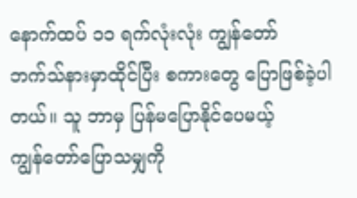နောက်ထပ် ၁၁ ရက်လုံးလုံး ကျွန်တော်
ဘက်သ်နားမှာထိုင်ပြီး စကားတွေ ပြောဖြစ်ခဲ့ပါတယ်။ သူ ဘာမှ ပြန်မပြောနိုင်ပေမယ့်
ကျွန်တော်ပြောသမျှကို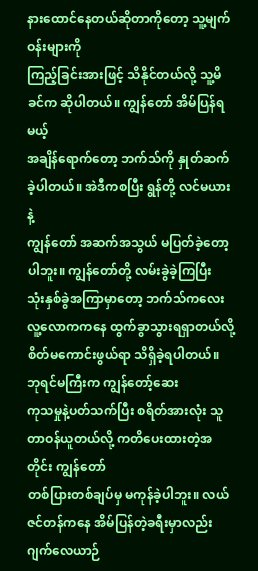နားထောင်နေတယ်ဆိုတာကိုတော့ သူ့မျက်ဝန်းများကို
ကြည့်ခြင်းအားဖြင့် သိနိုင်တယ်လို့ သူ့မိခင်က ဆိုပါတယ်။ ကျွန်တော် အိမ်ပြန်ရမယ့်
အချိန်ရောက်တော့ ဘက်သ်ကို နှုတ်ဆက်ခဲ့ပါတယ်။ အဲဒီကစပြီး ရွန်တို့ လင်မယားနဲ့
ကျွန်တော် အဆက်အသွယ် မပြတ်ခဲ့တော့ပါဘူး။ ကျွန်တော်တို့ လမ်းခွဲခဲ့ကြပြီး
သုံးနှစ်ခွဲအကြာမှာတော့ ဘက်သ်ကလေး လူ့လောကကနေ ထွက်ခွာသွားရရှာတယ်လို့
စိတ်မကောင်းဖွယ်ရာ သိရှိခဲ့ရပါတယ်။
ဘုရင်မကြီးက ကျွန်တော့်ဆေး
ကုသမှုနဲ့ပတ်သက်ပြီး စရိတ်အားလုံး သူတာဝန်ယူတယ်လို့ ကတိပေးထားတဲ့အတိုင်း ကျွန်တော်
တစ်ပြားတစ်ချပ်မှ မကုန်ခဲ့ပါဘူး။ လယ်ဇင်တန်ကနေ အိမ်ပြန်တဲ့ခရီးမှာလည်း ဂျက်လေယာဉ်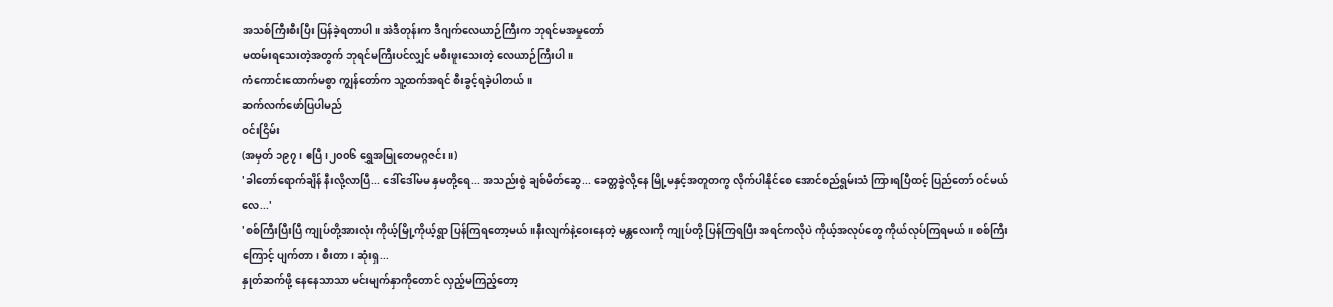အသစ်ကြီးစီးပြီး ပြန်ခဲ့ရတာပါ။ အဲဒီတုန်းက ဒီဂျက်လေယာဉ်ကြီးက ဘုရင်မအမှုတော်
မထမ်းရသေးတဲ့အတွက် ဘုရင်မကြီးပင်လျှင် မစီးဖူးသေးတဲ့ လေယာဉ်ကြီးပါ။
ကံကောင်းထောက်မစွာ ကျွန်တော်က သူ့ထက်အရင် စီးခွင့်ရခဲ့ပါတယ်။
ဆက်လက်ဖော်ပြပါမည်
ဝင်းငြိမ်း
(အမှတ် ၁၉၇၊ ဧပြီ၊၂၀၀၆ ရွှေအမြုတေမဂ္ဂဇင်း။)
'ခါတော်ရောက်ချိန် နီးလို့လာပြီ... ဒေါ်ဒေါ်မမ နှမတို့ရေ... အသည်းစွဲ ချစ်မိတ်ဆွေ... ခေတ္တခွဲလို့နေ မြို့မနှင့်အတူတကွ လိုက်ပါနိုင်စေ အောင်စည်ရွမ်းသံ ကြားရပြီထင့် ပြည်တော် ဝင်မယ်လေ...'
'စစ်ကြီးပြီးပြီ ကျုပ်တို့အားလုံး ကိုယ့်မြို့ကိုယ့်ရွာ ပြန်ကြရတော့မယ်။နီးလျက်နဲ့ဝေးနေတဲ့ မန္တလေးကို ကျုပ်တို့ ပြန်ကြရပြီး အရင်ကလိုပဲ ကိုယ့်အလုပ်တွေ ကိုယ်လုပ်ကြရမယ်။ စစ်ကြီးကြောင့် ပျက်တာ၊ စီးတာ၊ ဆုံးရှ...
နှုတ်ဆက်ဖို့ နေနေသာသာ မင်းမျက်နှာကိုတောင် လှည့်မကြည့်တော့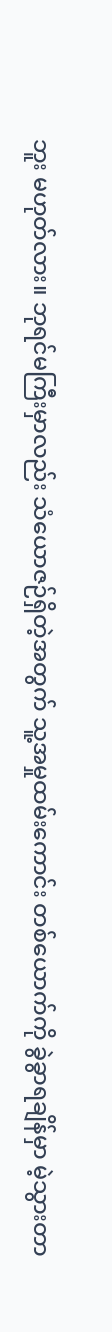ဘူး မဟုတ်လား။ ဘုရင်မကြီးမှာလည်း သံယောဇဉ်ရှိတဲ့အတွက် သူ့အမှုထမ်းကောင်း တစ်ယောက်ကို ခွဲခွာရချိန်မှာ မဲ့သွားတာ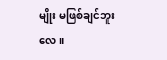မျိုး မဖြစ်ချင်ဘူးလေ။